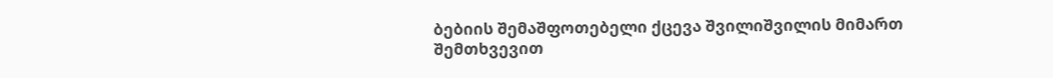ბებიის შემაშფოთებელი ქცევა შვილიშვილის მიმართ შემთხვევით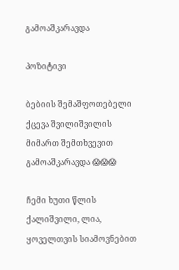გამოაშკარავდა

პოზიტივი

ბებიის შემაშფოთებელი ქცევა შვილიშვილის მიმართ შემთხვევით გამოაშკარავდა 😱😱😱

ჩემი ხუთი წლის ქალიშვილი, ლია, ყოველთვის სიამოვნებით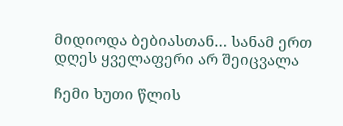მიდიოდა ბებიასთან… სანამ ერთ დღეს ყველაფერი არ შეიცვალა

ჩემი ხუთი წლის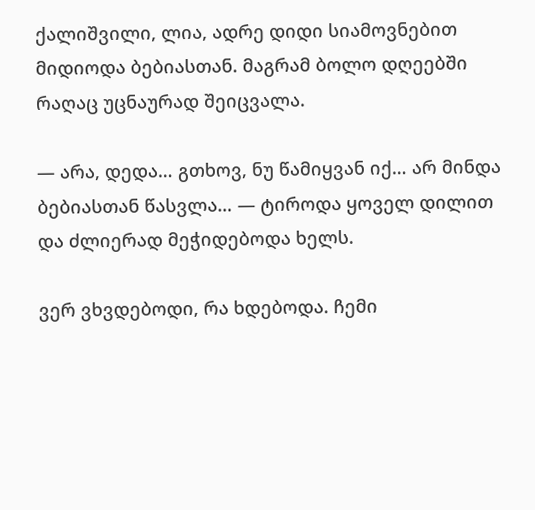ქალიშვილი, ლია, ადრე დიდი სიამოვნებით მიდიოდა ბებიასთან. მაგრამ ბოლო დღეებში რაღაც უცნაურად შეიცვალა.

— არა, დედა… გთხოვ, ნუ წამიყვან იქ… არ მინდა ბებიასთან წასვლა… — ტიროდა ყოველ დილით და ძლიერად მეჭიდებოდა ხელს.

ვერ ვხვდებოდი, რა ხდებოდა. ჩემი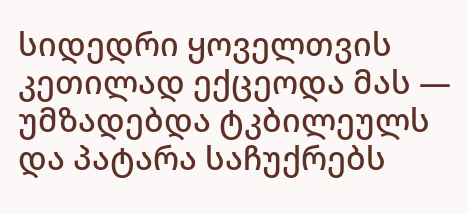სიდედრი ყოველთვის კეთილად ექცეოდა მას — უმზადებდა ტკბილეულს და პატარა საჩუქრებს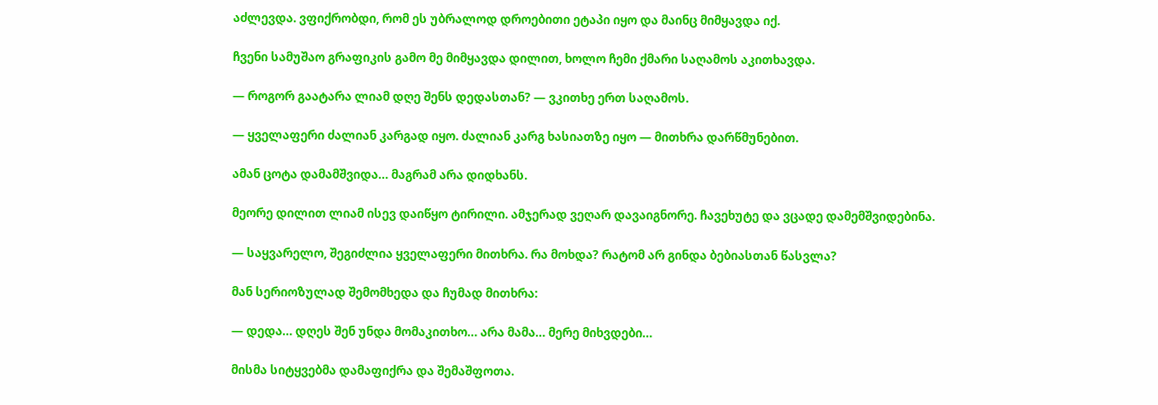აძლევდა. ვფიქრობდი, რომ ეს უბრალოდ დროებითი ეტაპი იყო და მაინც მიმყავდა იქ.

ჩვენი სამუშაო გრაფიკის გამო მე მიმყავდა დილით, ხოლო ჩემი ქმარი საღამოს აკითხავდა.

— როგორ გაატარა ლიამ დღე შენს დედასთან? — ვკითხე ერთ საღამოს.

— ყველაფერი ძალიან კარგად იყო. ძალიან კარგ ხასიათზე იყო — მითხრა დარწმუნებით.

ამან ცოტა დამამშვიდა… მაგრამ არა დიდხანს.

მეორე დილით ლიამ ისევ დაიწყო ტირილი. ამჯერად ვეღარ დავაიგნორე. ჩავეხუტე და ვცადე დამემშვიდებინა.

— საყვარელო, შეგიძლია ყველაფერი მითხრა. რა მოხდა? რატომ არ გინდა ბებიასთან წასვლა?

მან სერიოზულად შემომხედა და ჩუმად მითხრა:

— დედა… დღეს შენ უნდა მომაკითხო… არა მამა… მერე მიხვდები…

მისმა სიტყვებმა დამაფიქრა და შემაშფოთა.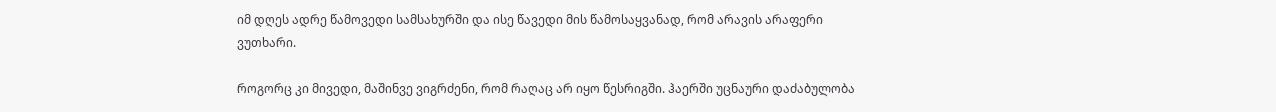იმ დღეს ადრე წამოვედი სამსახურში და ისე წავედი მის წამოსაყვანად, რომ არავის არაფერი ვუთხარი.

როგორც კი მივედი, მაშინვე ვიგრძენი, რომ რაღაც არ იყო წესრიგში. ჰაერში უცნაური დაძაბულობა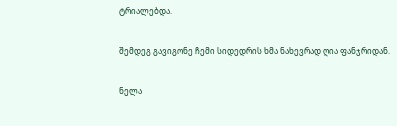ტრიალებდა.

შემდეგ გავიგონე ჩემი სიდედრის ხმა ნახევრად ღია ფანჯრიდან.

ნელა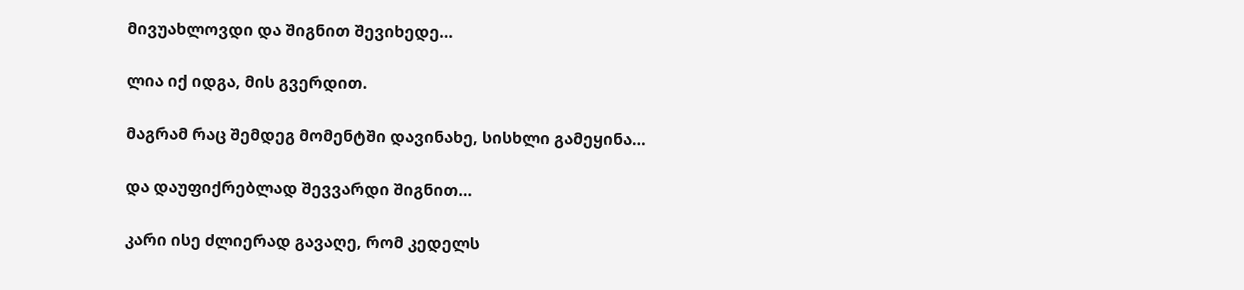მივუახლოვდი და შიგნით შევიხედე…

ლია იქ იდგა, მის გვერდით.

მაგრამ რაც შემდეგ მომენტში დავინახე, სისხლი გამეყინა…

და დაუფიქრებლად შევვარდი შიგნით…

კარი ისე ძლიერად გავაღე, რომ კედელს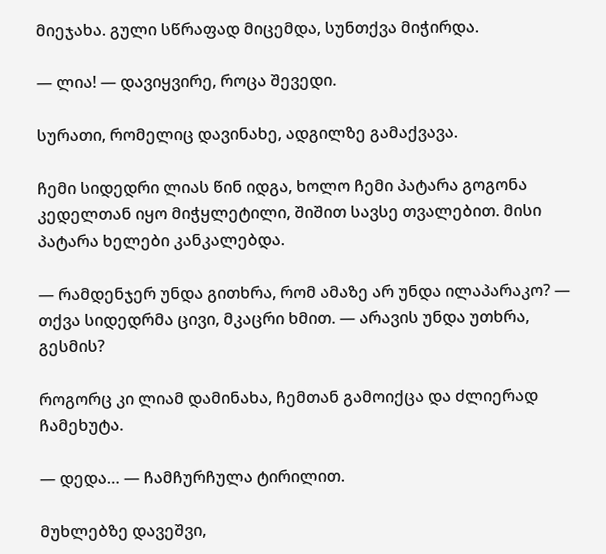მიეჯახა. გული სწრაფად მიცემდა, სუნთქვა მიჭირდა.

— ლია! — დავიყვირე, როცა შევედი.

სურათი, რომელიც დავინახე, ადგილზე გამაქვავა.

ჩემი სიდედრი ლიას წინ იდგა, ხოლო ჩემი პატარა გოგონა კედელთან იყო მიჭყლეტილი, შიშით სავსე თვალებით. მისი პატარა ხელები კანკალებდა.

— რამდენჯერ უნდა გითხრა, რომ ამაზე არ უნდა ილაპარაკო? — თქვა სიდედრმა ცივი, მკაცრი ხმით. — არავის უნდა უთხრა, გესმის?

როგორც კი ლიამ დამინახა, ჩემთან გამოიქცა და ძლიერად ჩამეხუტა.

— დედა… — ჩამჩურჩულა ტირილით.

მუხლებზე დავეშვი,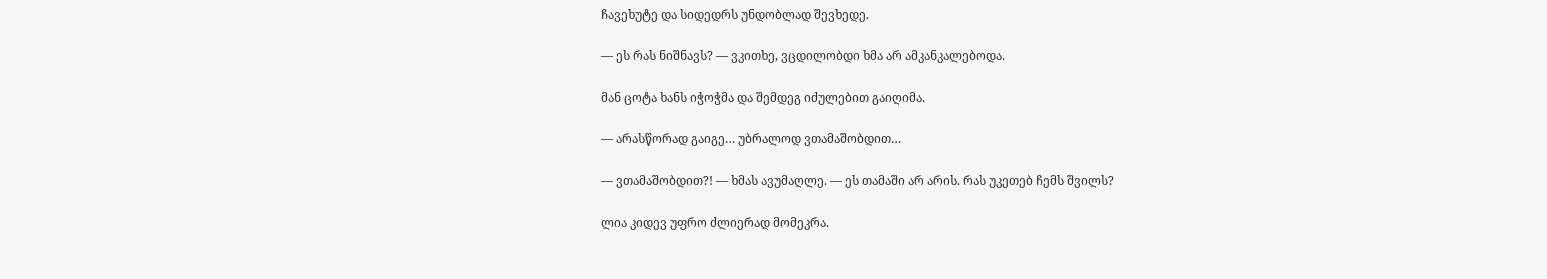ჩავეხუტე და სიდედრს უნდობლად შევხედე.

— ეს რას ნიშნავს? — ვკითხე, ვცდილობდი ხმა არ ამკანკალებოდა.

მან ცოტა ხანს იჭოჭმა და შემდეგ იძულებით გაიღიმა.

— არასწორად გაიგე… უბრალოდ ვთამაშობდით…

— ვთამაშობდით?! — ხმას ავუმაღლე. — ეს თამაში არ არის. რას უკეთებ ჩემს შვილს?

ლია კიდევ უფრო ძლიერად მომეკრა.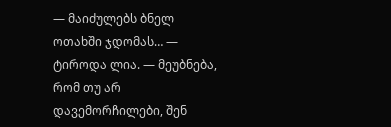— მაიძულებს ბნელ ოთახში ჯდომას… — ტიროდა ლია. — მეუბნება, რომ თუ არ დავემორჩილები, შენ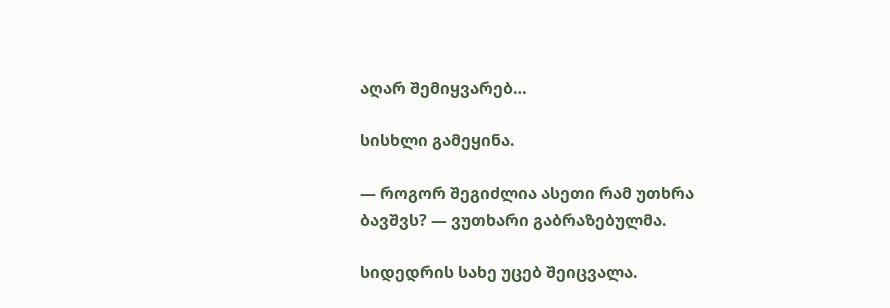აღარ შემიყვარებ…

სისხლი გამეყინა.

— როგორ შეგიძლია ასეთი რამ უთხრა ბავშვს? — ვუთხარი გაბრაზებულმა.

სიდედრის სახე უცებ შეიცვალა.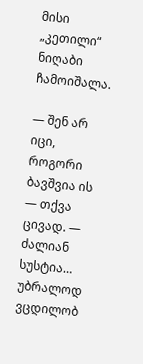მისი „კეთილი“ ნიღაბი ჩამოიშალა.

— შენ არ იცი, როგორი ბავშვია ის — თქვა ცივად. — ძალიან სუსტია… უბრალოდ ვცდილობ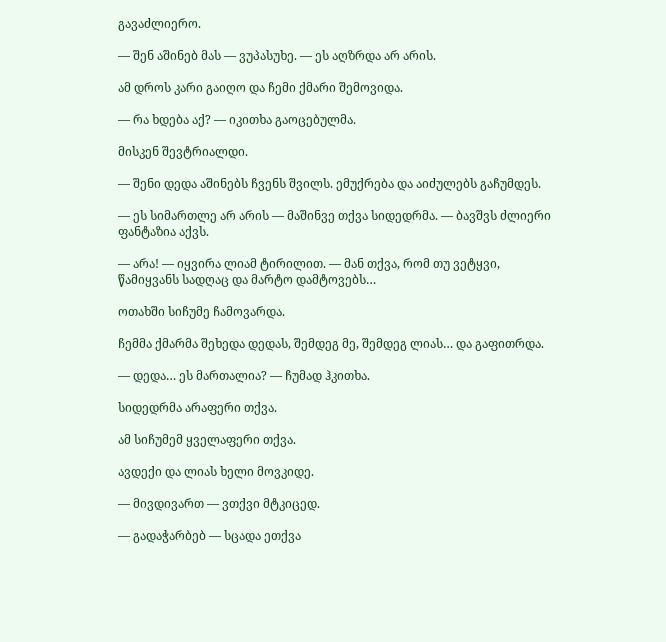გავაძლიერო.

— შენ აშინებ მას — ვუპასუხე. — ეს აღზრდა არ არის.

ამ დროს კარი გაიღო და ჩემი ქმარი შემოვიდა.

— რა ხდება აქ? — იკითხა გაოცებულმა.

მისკენ შევტრიალდი.

— შენი დედა აშინებს ჩვენს შვილს. ემუქრება და აიძულებს გაჩუმდეს.

— ეს სიმართლე არ არის — მაშინვე თქვა სიდედრმა. — ბავშვს ძლიერი ფანტაზია აქვს.

— არა! — იყვირა ლიამ ტირილით. — მან თქვა, რომ თუ ვეტყვი, წამიყვანს სადღაც და მარტო დამტოვებს…

ოთახში სიჩუმე ჩამოვარდა.

ჩემმა ქმარმა შეხედა დედას, შემდეგ მე, შემდეგ ლიას… და გაფითრდა.

— დედა… ეს მართალია? — ჩუმად ჰკითხა.

სიდედრმა არაფერი თქვა.

ამ სიჩუმემ ყველაფერი თქვა.

ავდექი და ლიას ხელი მოვკიდე.

— მივდივართ — ვთქვი მტკიცედ.

— გადაჭარბებ — სცადა ეთქვა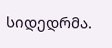სიდედრმა.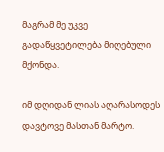მაგრამ მე უკვე გადაწყვეტილება მიღებული მქონდა.

იმ დღიდან ლიას აღარასოდეს დავტოვე მასთან მარტო.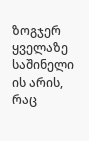ზოგჯერ ყველაზე საშინელი ის არის, რაც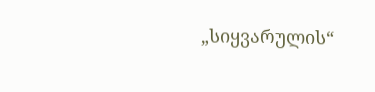„სიყვარულის“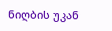ნიღბის უკან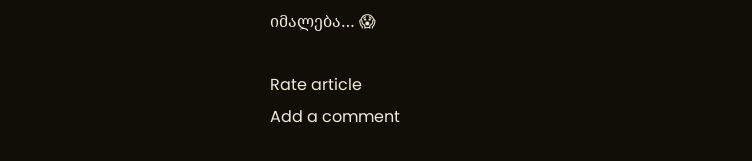იმალება… 😱

Rate article
Add a comment